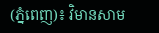(ភ្នំពេញ)៖ វិមានសាម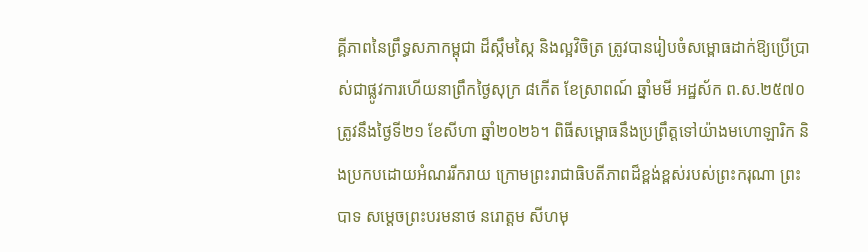គ្គីភាពនៃព្រឹទ្ធសភាកម្ពុជា ដ៏ស្កឹមស្កៃ និងល្អវិចិត្រ ត្រូវបានរៀបចំសម្ពោធដាក់ឱ្យប្រើប្រាស់ជាផ្លូវការហើយនាព្រឹកថ្ងៃសុក្រ ៨កើត ខែស្រាពណ៍ ឆ្នាំមមី អដ្ឋស័ក ព.ស.២៥៧០ ត្រូវនឹងថ្ងៃទី២១ ខែសីហា ឆ្នាំ២០២៦។ ពិធីសម្ពោធនឹងប្រព្រឹត្តទៅយ៉ាងមហោឡារិក និងប្រកបដោយអំណររីករាយ ក្រោមព្រះរាជាធិបតីភាពដ៏ខ្ពង់ខ្ពស់របស់ព្រះករុណា ព្រះបាទ សម្តេចព្រះបរមនាថ នរោត្តម សីហមុ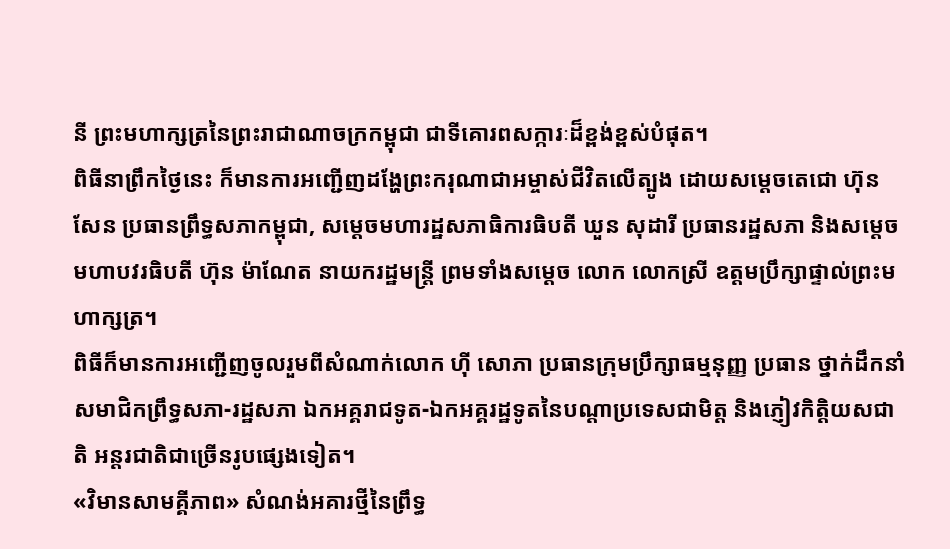នី ព្រះមហាក្សត្រនៃព្រះរាជាណាចក្រកម្ពុជា ជាទីគោរពសក្ការៈដ៏ខ្ពង់ខ្ពស់បំផុត។
ពិធីនាព្រឹកថ្ងៃនេះ ក៏មានការអញ្ជើញដង្ហែព្រះករុណាជាអម្ចាស់ជីវិតលើត្បូង ដោយសម្តេចតេជោ ហ៊ុន សែន ប្រធានព្រឹទ្ធសភាកម្ពុជា, សម្តេចមហារដ្ឋសភាធិការធិបតី ឃួន សុដារី ប្រធានរដ្ឋសភា និងសម្តេចមហាបវរធិបតី ហ៊ុន ម៉ាណែត នាយករដ្ឋមន្ត្រី ព្រមទាំងសម្តេច លោក លោកស្រី ឧត្តមប្រឹក្សាផ្ទាល់ព្រះមហាក្សត្រ។
ពិធីក៏មានការអញ្ជើញចូលរួមពីសំណាក់លោក ហ៊ី សោភា ប្រធានក្រុមប្រឹក្សាធម្មនុញ្ញ ប្រធាន ថ្នាក់ដឹកនាំ សមាជិកព្រឹទ្ធសភា-រដ្ឋសភា ឯកអគ្គរាជទូត-ឯកអគ្គរដ្ឋទូតនៃបណ្តាប្រទេសជាមិត្ត និងភ្ញៀវកិត្តិយសជាតិ អន្តរជាតិជាច្រើនរូបផ្សេងទៀត។
«វិមានសាមគ្គីភាព» សំណង់អគារថ្មីនៃព្រឹទ្ធ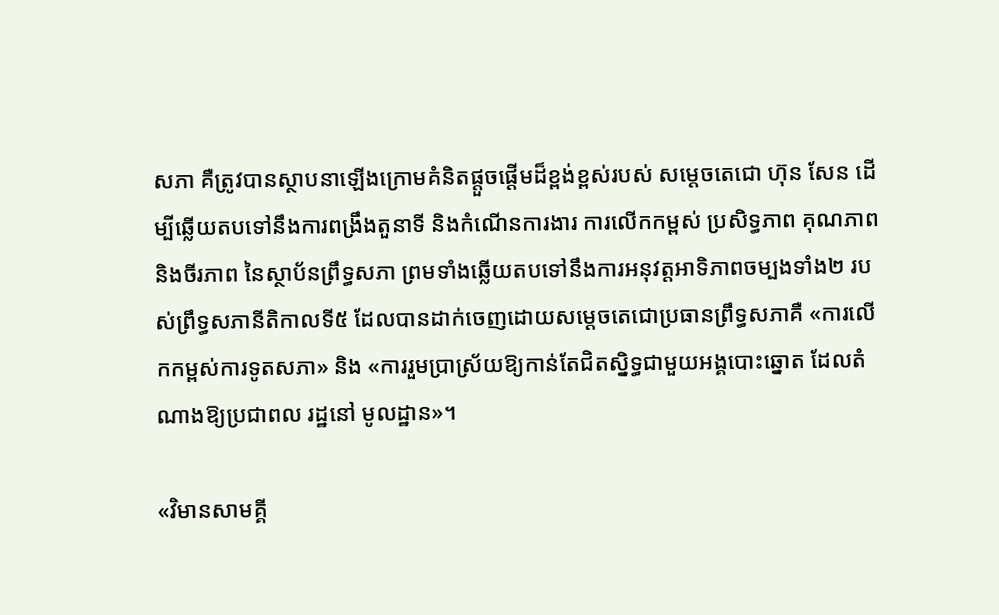សភា គឺត្រូវបានស្ថាបនាឡើងក្រោមគំនិតផ្តួចផ្តើមដ៏ខ្ពង់ខ្ពស់របស់ សម្តេចតេជោ ហ៊ុន សែន ដើម្បីឆ្លើយតបទៅនឹងការពង្រឹងតួនាទី និងកំណើនការងារ ការលើកកម្ពស់ ប្រសិទ្ធភាព គុណភាព និងចីរភាព នៃស្ថាប័នព្រឹទ្ធសភា ព្រមទាំងឆ្លើយតបទៅនឹងការអនុវត្តអាទិភាពចម្បងទាំង២ របស់ព្រឹទ្ធសភានីតិកាលទី៥ ដែលបានដាក់ចេញដោយសម្តេចតេជោប្រធានព្រឹទ្ធសភាគឺ «ការលើកកម្ពស់ការទូតសភា» និង «ការរួមប្រាស្រ័យឱ្យកាន់តែជិតស្និទ្ធជាមួយអង្គបោះឆ្នោត ដែលតំណាងឱ្យប្រជាពល រដ្ឋនៅ មូលដ្ឋាន»។

«វិមានសាមគ្គី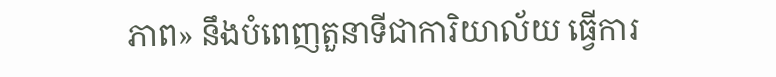ភាព» នឹងបំពេញតួនាទីជាការិយាល័យ ធ្វើការ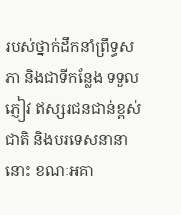របស់ថ្នាក់ដឹកនាំព្រឹទ្ធសភា និងជាទីកន្លែង ទទួល ភ្ញៀវ ឥស្សរជនជាន់ខ្ពស់ជាតិ និងបរទេសនានានោះ ខណៈអគា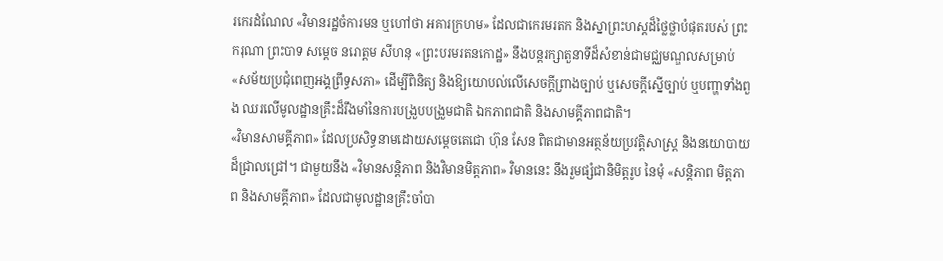រកេរដំណែល «វិមានរដ្ឋចំការមន ឬហៅថា អគារក្រហម» ដែលជាកេរមរតក និងស្នាព្រះហស្តដ៏ថ្លៃថ្លាបំផុតរបស់ ព្រះករុណា ព្រះបាទ សម្តេច នរោត្ដម សីហនុ «ព្រះបរមរតនកោដ្ឋ» នឹងបន្តរក្សាតួនាទីដ៏សំខាន់ជាមជ្ឈមណ្ឌលសម្រាប់ «សម័យប្រជុំពេញអង្គព្រឹទ្ធសភា» ដើម្បីពិនិត្យ និងឱ្យយោបល់លើសេចក្តីព្រាងច្បាប់ ឬសេចក្តីស្នើច្បាប់ ឬបញ្ហាទាំងពួង ឈរលើមូលដ្ឋានគ្រឹះដ៏រឹងមាំនៃការបង្រួបបង្រួមជាតិ ឯកភាពជាតិ និងសាមគ្គីភាពជាតិ។
«វិមានសាមគ្គីភាព» ដែលប្រសិទ្ធនាមដោយសម្តេចតេជោ ហ៊ុន សែន ពិតជាមានអត្ថន័យប្រវត្តិសាស្ត្រ និងនយោបាយដ៏ជ្រាលជ្រៅ។ ជាមួយនឹង «វិមានសន្តិភាព និងវិមានមិត្តភាព» វិមាននេះ នឹងរួមផ្សំជានិមិត្តរូប នៃមុំ «សន្តិភាព មិត្តភាព និងសាមគ្គីភាព» ដែលជាមូលដ្ឋានគ្រឹះចាំបា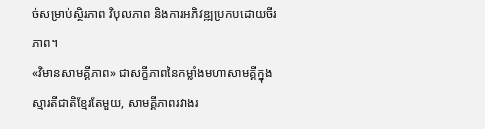ច់សម្រាប់ស្ថិរភាព វិបុលភាព និងការអភិវឌ្ឍប្រកបដោយចីរភាព។
«វិមានសាមគ្គីភាព» ជាសក្ខីភាពនៃកម្លាំងមហាសាមគ្គីក្នុងស្មារតីជាតិខ្មែរតែមួយ, សាមគ្គីភាពរវាងរ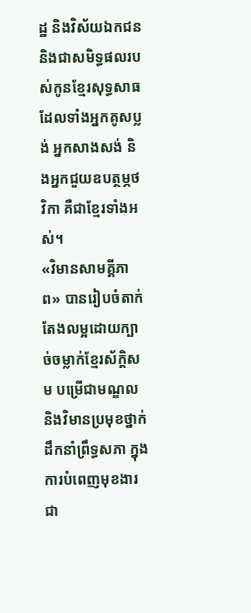ដ្ឋ និងវិស័យឯកជន និងជាសមិទ្ធផលរបស់កូនខ្មែរសុទ្ធសាធ ដែលទាំងអ្នកគូសប្លង់ អ្នកសាងសង់ និងអ្នកជួយឧបត្ថម្ភថវិកា គឺជាខ្មែរទាំងអស់។
«វិមានសាមគ្គីភាព» បានរៀបចំតាក់តែងលម្អដោយក្បាច់ចម្លាក់ខ្មែរស័ក្តិសម បម្រើជាមណ្ឌល និងវិមានប្រមុខថ្នាក់ដឹកនាំព្រឹទ្ធសភា ក្នុងការបំពេញមុខងារជា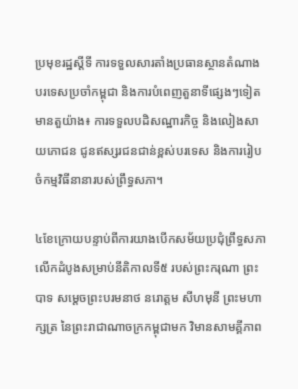ប្រមុខរដ្ឋស្ដីទី ការទទួលសារតាំងប្រធានស្ថានតំណាងបរទេសប្រចាំកម្ពុជា និងការបំពេញតួនាទីផ្សេងៗទៀត មានតួយ៉ាង៖ ការទទួលបដិសណ្ឋារកិច្ច និងលៀងសាយភោជន ជូនឥស្សរជនជាន់ខ្ពស់បរទេស និងការរៀបចំកម្មវិធីនានារបស់ព្រឹទ្ធសភា។

៤ខែក្រោយបន្ទាប់ពីការយាងបើកសម័យប្រជុំព្រឹទ្ធសភាលើកដំបូងសម្រាប់នីតិកាលទី៥ របស់ព្រះករុណា ព្រះបាទ សម្ដេចព្រះបរមនាថ នរោត្តម សីហមុនី ព្រះមហាក្សត្រ នៃព្រះរាជាណាចក្រកម្ពុជាមក វិមានសាមគ្គីភាព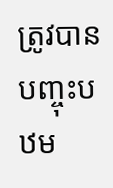ត្រូវបានបញ្ចុះបឋម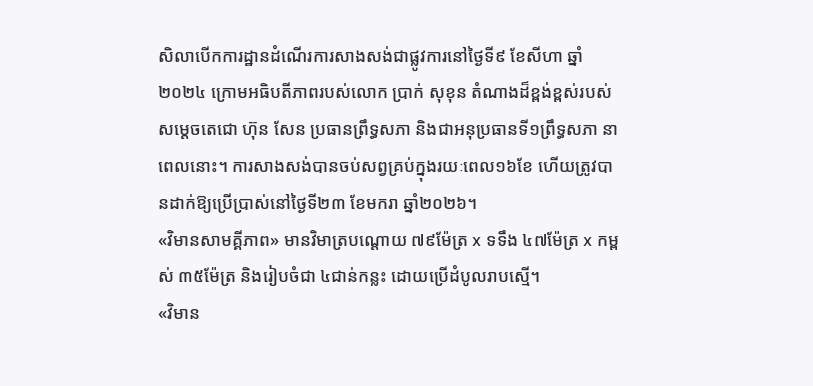សិលាបើកការដ្ឋានដំណើរការសាងសង់ជាផ្លូវការនៅថ្ងៃទី៩ ខែសីហា ឆ្នាំ២០២៤ ក្រោមអធិបតីភាពរបស់លោក ប្រាក់ សុខុន តំណាងដ៏ខ្ពង់ខ្ពស់របស់សម្តេចតេជោ ហ៊ុន សែន ប្រធានព្រឹទ្ធសភា និងជាអនុប្រធានទី១ព្រឹទ្ធសភា នាពេលនោះ។ ការសាងសង់បានចប់សព្វគ្រប់ក្នុងរយៈពេល១៦ខែ ហើយត្រូវបានដាក់ឱ្យប្រើប្រាស់នៅថ្ងៃទី២៣ ខែមករា ឆ្នាំ២០២៦។
«វិមានសាមគ្គីភាព» មានវិមាត្របណ្តោយ ៧៩ម៉ែត្រ x ទទឹង ៤៧ម៉ែត្រ x កម្ពស់ ៣៥ម៉ែត្រ និងរៀបចំជា ៤ជាន់កន្លះ ដោយប្រើដំបូលរាបស្មើ។
«វិមាន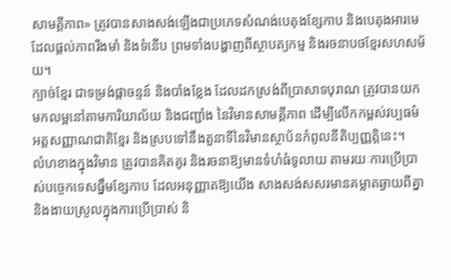សាមគ្គីភាព» ត្រូវបានសាងសង់ឡើងជាប្រភេទសំណង់បេតុងខ្សែកាប និងបេតុងអារមេ ដែលផ្តល់ភាពរឹងមាំ និងទំនើប ព្រមទាំងបង្ហាញពីស្ថាបត្យកម្ម និងរចនាបថខ្មែរសហសម័យ។
ក្បាច់ខ្មែរ ជាទម្រង់ផ្កាចន្ទន៍ និងបាំងខ្លែង ដែលដកស្រង់ពីប្រាសាទបុរាណ ត្រូវបានយកមកលម្អនៅតាមការិយាល័យ និងជញ្ជាំង នៃវិមានសាមគ្គីភាព ដើម្បីលើកកម្ពស់វប្បធម៌ អត្តសញ្ញាណជាតិខ្មែរ និងស្របទៅនឹងតួនាទីនៃវិមានស្ថាប័នកំពូលនីតិប្បញ្ញត្តិនេះ។
លំហខាងក្នុងវិមាន ត្រូវបានគិតគូរ និងរចនាឱ្យមានទំហំធំទូលាយ តាមរយៈការប្រើប្រាស់បច្ចេកទេសធ្នឹមខ្សែកាប ដែលអនុញ្ញាតឱ្យយើង សាងសង់សសរមានគម្លាតឆ្ងាយពីគ្នា និងងាយស្រួលក្នុងការប្រើប្រាស់ និ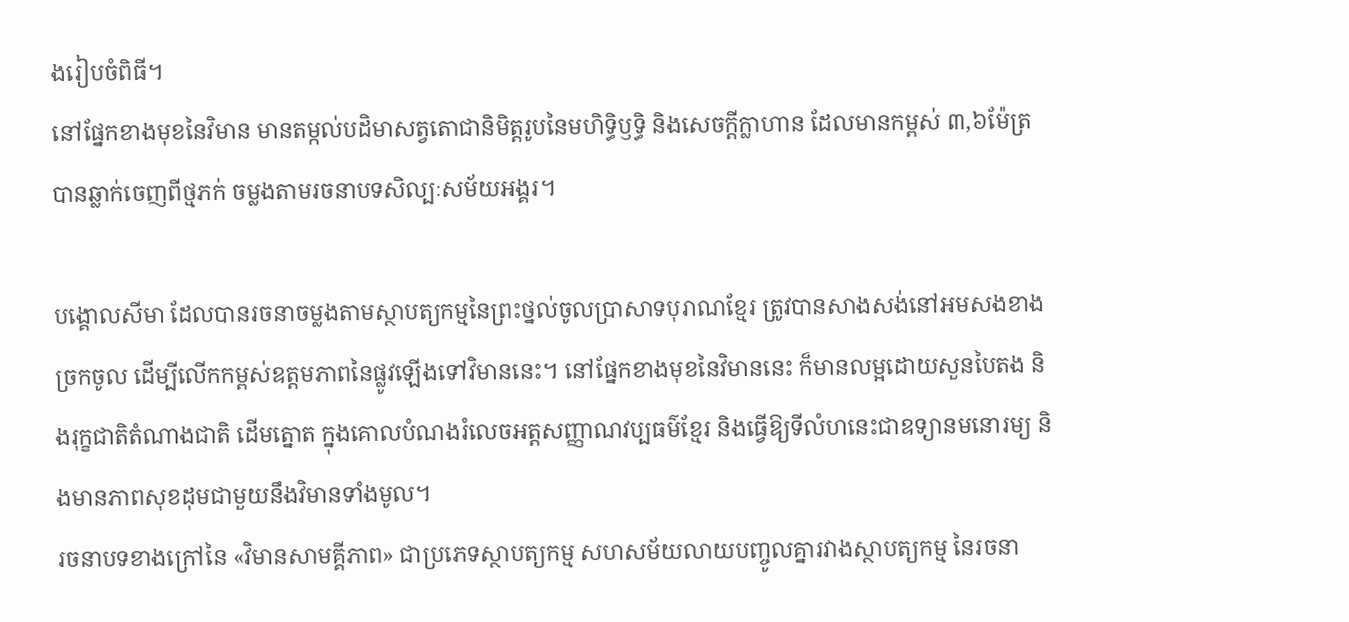ងរៀបចំពិធី។
នៅផ្នែកខាងមុខនៃវិមាន មានតម្កល់បដិមាសត្វតោជានិមិត្តរូបនៃមហិទ្ធិឫទ្ធិ និងសេចក្តីក្លាហាន ដែលមានកម្ពស់ ៣,៦ម៉ែត្រ បានឆ្លាក់ចេញពីថ្មភក់ ចម្លងតាមរចនាបទសិល្បៈសម័យអង្គរ។

បង្គោលសីមា ដែលបានរចនាចម្លងតាមស្ថាបត្យកម្មនៃព្រះថ្នល់ចូលប្រាសាទបុរាណខ្មែរ ត្រូវបានសាងសង់នៅអមសងខាងច្រកចូល ដើម្បីលើកកម្ពស់ឧត្តមភាពនៃផ្លូវឡើងទៅវិមាននេះ។ នៅផ្នែកខាងមុខនៃវិមាននេះ ក៏មានលម្អដោយសួនបៃតង និងរុក្ខជាតិតំណាងជាតិ ដើមត្នោត ក្នុងគោលបំណងរំលេចអត្តសញ្ញាណវប្បធម៌ខ្មែរ និងធ្វើឱ្យទីលំហនេះជាឧទ្យានមនោរម្យ និងមានភាពសុខដុមជាមួយនឹងវិមានទាំងមូល។
រចនាបទខាងក្រៅនៃ «វិមានសាមគ្គីភាព» ជាប្រភេទស្ថាបត្យកម្ម សហសម័យលាយបញ្ចូលគ្នារវាងស្ថាបត្យកម្ម នៃរចនា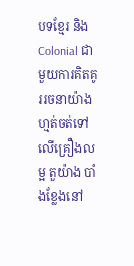បទខ្មែរ និង Colonial ជាមួយការគិតគូររចនាយ៉ាងហ្មត់ចត់ទៅលើគ្រឿងលម្អ តួយ៉ាង បាំងខ្លែងនៅ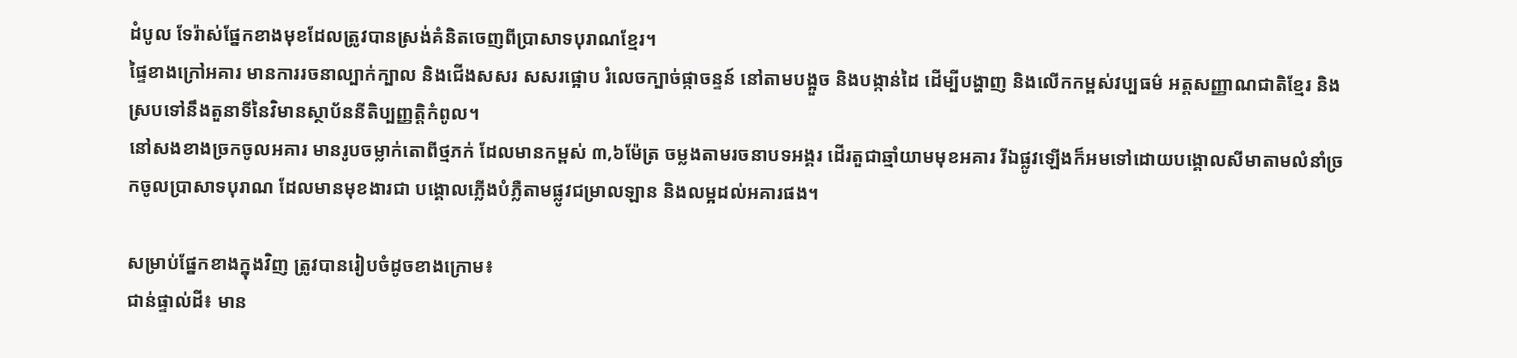ដំបូល ទែរ៉ាស់ផ្នែកខាងមុខដែលត្រូវបានស្រង់គំនិតចេញពីប្រាសាទបុរាណខ្មែរ។
ផ្ទៃខាងក្រៅអគារ មានការរចនាល្បាក់ក្បាល និងជើងសសរ សសរផ្អោប រំលេចក្បាច់ផ្កាចន្ទន៍ នៅតាមបង្អួច និងបង្កាន់ដៃ ដើម្បីបង្ហាញ និងលើកកម្ពស់វប្បធម៌ អត្តសញ្ញាណជាតិខ្មែរ និងស្របទៅនឹងតួនាទីនៃវិមានស្ថាប័ននីតិប្បញ្ញត្តិកំពូល។
នៅសងខាងច្រកចូលអគារ មានរូបចម្លាក់តោពីថ្មភក់ ដែលមានកម្ពស់ ៣,៦ម៉ែត្រ ចម្លងតាមរចនាបទអង្គរ ដើរតួជាឆ្មាំយាមមុខអគារ រីឯផ្លូវឡើងក៏អមទៅដោយបង្គោលសីមាតាមលំនាំច្រកចូលប្រាសាទបុរាណ ដែលមានមុខងារជា បង្គោលភ្លើងបំភ្លឺតាមផ្លូវជម្រាលឡាន និងលម្អដល់អគារផង។

សម្រាប់ផ្នែកខាងក្នុងវិញ ត្រូវបានរៀបចំដូចខាងក្រោម៖
ជាន់ផ្ទាល់ដី៖ មាន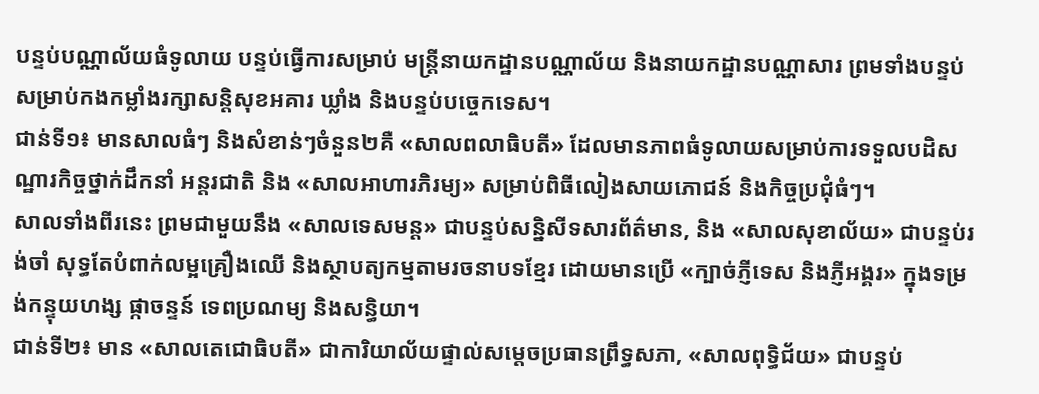បន្ទប់បណ្ណាល័យធំទូលាយ បន្ទប់ធ្វើការសម្រាប់ មន្ត្រីនាយកដ្ឋានបណ្ណាល័យ និងនាយកដ្ឋានបណ្ណាសារ ព្រមទាំងបន្ទប់ សម្រាប់កងកម្លាំងរក្សាសន្តិសុខអគារ ឃ្លាំង និងបន្ទប់បច្ចេកទេស។
ជាន់ទី១៖ មានសាលធំៗ និងសំខាន់ៗចំនួន២គឺ «សាលពលាធិបតី» ដែលមានភាពធំទូលាយសម្រាប់ការទទួលបដិសណ្ឋារកិច្ចថ្នាក់ដឹកនាំ អន្តរជាតិ និង «សាលអាហារភិរម្យ» សម្រាប់ពិធីលៀងសាយភោជន៍ និងកិច្ចប្រជុំធំៗ។
សាលទាំងពីរនេះ ព្រមជាមួយនឹង «សាលទេសមន្ត» ជាបន្ទប់សន្និសីទសារព័ត៌មាន, និង «សាលសុខាល័យ» ជាបន្ទប់រង់ចាំ សុទ្ធតែបំពាក់លម្អគ្រឿងឈើ និងស្ថាបត្យកម្មតាមរចនាបទខ្មែរ ដោយមានប្រើ «ក្បាច់ភ្ញីទេស និងភ្ញីអង្គរ» ក្នុងទម្រង់កន្ទុយហង្ស ផ្កាចន្ទន៍ ទេពប្រណម្យ និងសន្ធិយា។
ជាន់ទី២៖ មាន «សាលតេជោធិបតី» ជាការិយាល័យផ្ទាល់សម្តេចប្រធានព្រឹទ្ធសភា, «សាលពុទ្ធិជ័យ» ជាបន្ទប់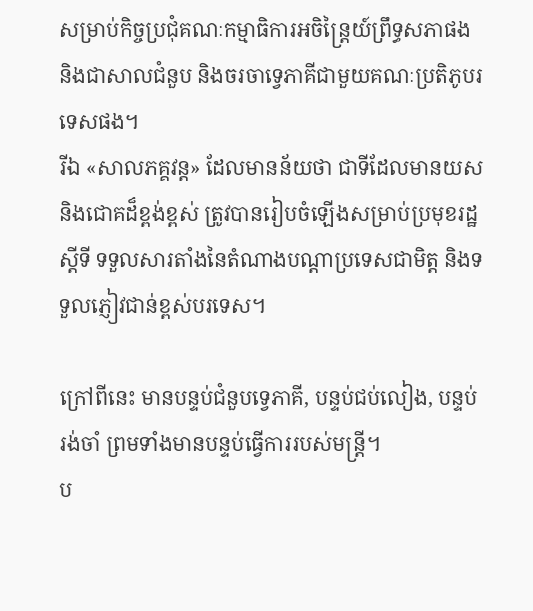សម្រាប់កិច្ចប្រជុំគណៈកម្មាធិការអចិន្ត្រៃយ៍ព្រឹទ្ធសភាផង និងជាសាលជំនួប និងចរចាទ្វេភាគីជាមួយគណៈប្រតិភូបរទេសផង។
រីឯ «សាលភគ្គវន្ត» ដែលមានន័យថា ជាទីដែលមានយស និងជោគដ៏ខ្ពង់ខ្ពស់ ត្រូវបានរៀបចំឡើងសម្រាប់ប្រមុខរដ្ឋស្ដីទី ទទួលសារតាំងនៃតំណាងបណ្ដាប្រទេសជាមិត្ត និងទទួលភ្ញៀវជាន់ខ្ពស់បរទេស។

ក្រៅពីនេះ មានបន្ទប់ជំនួបទ្វេភាគី, បន្ទប់ជប់លៀង, បន្ទប់រង់ចាំ ព្រមទាំងមានបន្ទប់ធ្វើការរបស់មន្ត្រី។
ប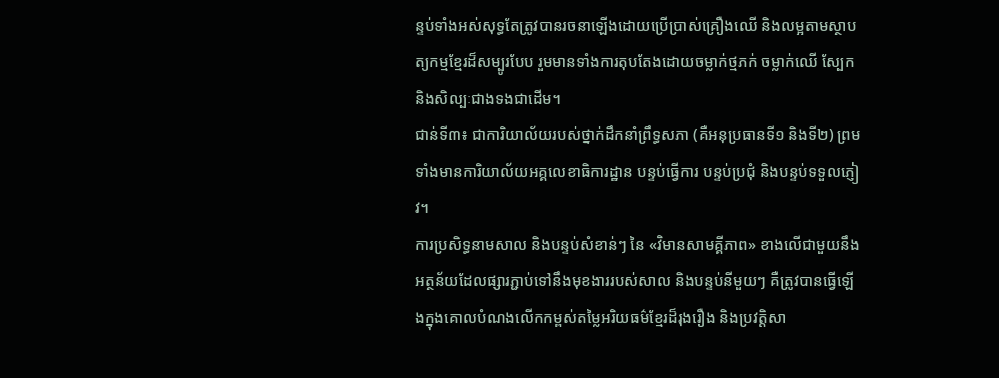ន្ទប់ទាំងអស់សុទ្ធតែត្រូវបានរចនាឡើងដោយប្រើប្រាស់គ្រឿងឈើ និងលម្អតាមស្ថាបត្យកម្មខ្មែរដ៏សម្បូរបែប រួមមានទាំងការតុបតែងដោយចម្លាក់ថ្មភក់ ចម្លាក់ឈើ ស្បែក និងសិល្បៈជាងទងជាដើម។
ជាន់ទី៣៖ ជាការិយាល័យរបស់ថ្នាក់ដឹកនាំព្រឹទ្ធសភា (គឺអនុប្រធានទី១ និងទី២) ព្រមទាំងមានការិយាល័យអគ្គលេខាធិការដ្ឋាន បន្ទប់ធ្វើការ បន្ទប់ប្រជុំ និងបន្ទប់ទទួលភ្ញៀវ។
ការប្រសិទ្ធនាមសាល និងបន្ទប់សំខាន់ៗ នៃ «វិមានសាមគ្គីភាព» ខាងលើជាមួយនឹងអត្ថន័យដែលផ្សារភ្ជាប់ទៅនឹងមុខងាររបស់សាល និងបន្ទប់នីមួយៗ គឺត្រូវបានធ្វើឡើងក្នុងគោលបំណងលើកកម្ពស់តម្លៃអរិយធម៌ខ្មែរដ៏រុងរឿង និងប្រវត្តិសា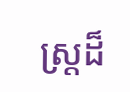ស្ត្រដ៏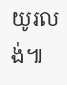យូរលង់៕